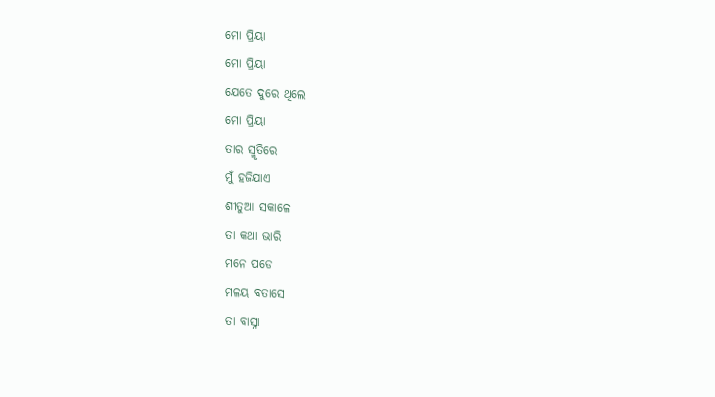ମୋ ପ୍ରିୟା
ମୋ ପ୍ରିୟା
ଯେତେ ଦୁରେ ଥିଲେ
ମୋ ପ୍ରିୟା
ତାର ସ୍ମୃତିରେ
ମୁଁ ହଜିଯାଏ
ଶୀତୁଆ ସକାଳେ
ତା କଥା ଭାରି
ମନେ ପଡେ
ମଳୟ ବତାସେ
ତା ବାସ୍ନା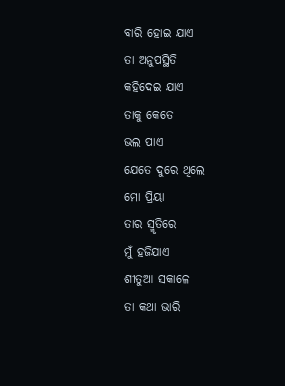ବାରି ହୋଇ ଯାଏ
ତା ଅନୁପସ୍ଥିତି
କହିଦେଇ ଯାଏ
ତାକୁ କେତେ
ଭଲ ପାଏ
ଯେତେ ଦୁରେ ଥିଲେ
ମୋ ପ୍ରିୟା
ତାର ସ୍ମୃତିରେ
ମୁଁ ହଜିଯାଏ
ଶୀତୁଆ ସକାଳେ
ତା କଥା ଭାରି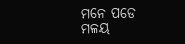ମନେ ପଡେ
ମଳୟ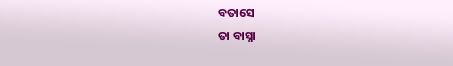ବତାସେ
ତା ବାସ୍ନା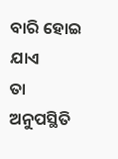ବାରି ହୋଇ ଯାଏ
ତା ଅନୁପସ୍ଥିତି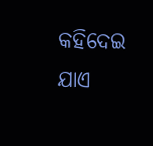କହିଦେଇ ଯାଏ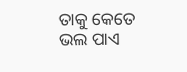ତାକୁ କେତେ
ଭଲ ପାଏ